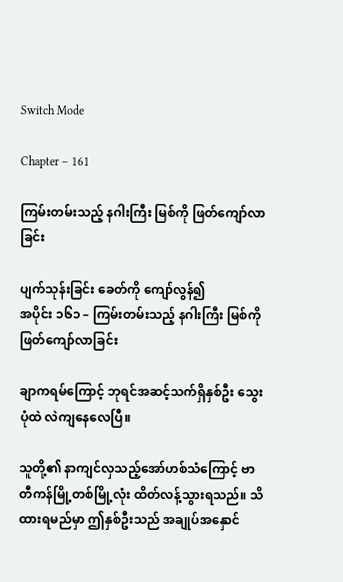Switch Mode

Chapter – 161

ကြမ်းတမ်းသည့် နဂါးကြီး မြစ်ကို ဖြတ်ကျော်လာခြင်း

ပျက်သုန်းခြင်း ခေတ်ကို ကျော်လွန်၍
အပိုင်း ၁၆၁ – ကြမ်းတမ်းသည့် နဂါးကြီး မြစ်ကို ဖြတ်ကျော်လာခြင်း

ချာကရမ်ကြောင့် ဘုရင်အဆင့်သက်ရှိနှစ်ဦး သွေးပုံထဲ လဲကျနေလေပြီ။

သူတို့၏ နာကျင်လှသည့်အော်ဟစ်သံကြောင့် ဗာတီကန်မြို့တစ်မြို့လုံး ထိတ်လန့်သွားရသည်။ သိထားရမည်မှာ ဤနှစ်ဦးသည် အချုပ်အနှောင်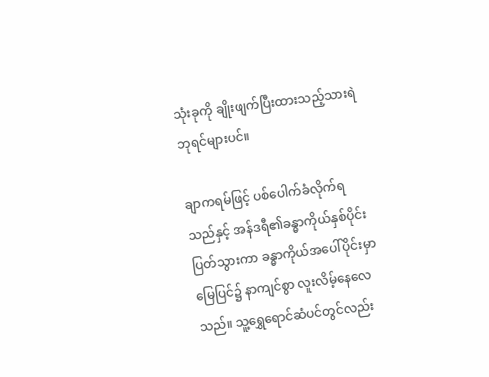သုံးခုကို ချိုးဖျက်ပြီးထားသည့်သားရဲဘုရင်များပင်။

ချာကရမ်ဖြင့် ပစ်ပေါက်ခံလိုက်ရသည်နှင့် အန်ဒရီ၏ခန္ဓာကိုယ်နှစ်ပိုင်းပြတ်သွားကာ ခန္ဓာကိုယ်အပေါ်ပိုင်းမှာ မြေပြင်၌ နာကျင်စွာ လူးလိမ့်နေလေသည်။ သူ့ရွှေရောင်ဆံပင်တွင်လည်း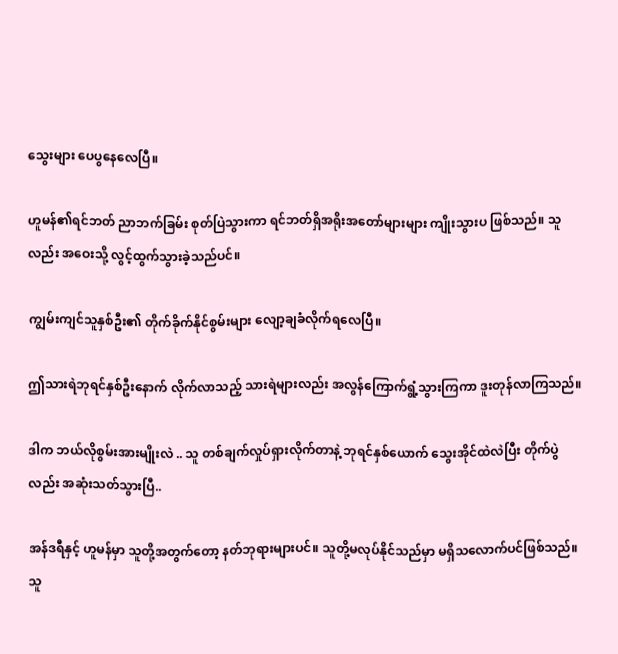သွေးများ ပေပွနေလေပြီ။

ဟူမန်၏ရင်ဘတ် ညာဘက်ခြမ်း စုတ်ပြဲသွားကာ ရင်ဘတ်ရှိအရိုးအတော်များများ ကျိုးသွားပ ဖြစ်သည်။ သူလည်း အဝေးသို့ လွင့်ထွက်သွားခဲ့သည်ပင်။

ကျွမ်းကျင်သူနှစ်ဦး၏ တိုက်ခိုက်နိုင်စွမ်းများ လျော့ချခံလိုက်ရလေပြီ။

ဤသားရဲဘုရင်နှစ်ဦးနောက် လိုက်လာသည့် သားရဲများလည်း အလွန်ကြောက်ရွံ့သွားကြကာ ဒူးတုန်လာကြသည်။

ဒါက ဘယ်လိုစွမ်းအားမျိုးလဲ .. သူ တစ်ချက်လှုပ်ရှားလိုက်တာနဲ့ ဘုရင်နှစ်ယောက် သွေးအိုင်ထဲလဲပြီး တိုက်ပွဲလည်း အဆုံးသတ်သွားပြီ..

အန်ဒရီနှင့် ဟူမန်မှာ သူတို့အတွက်တော့ နတ်ဘုရားများပင်။ သူတို့မလုပ်နိုင်သည်မှာ မရှိသလောက်ပင်ဖြစ်သည်။ သူ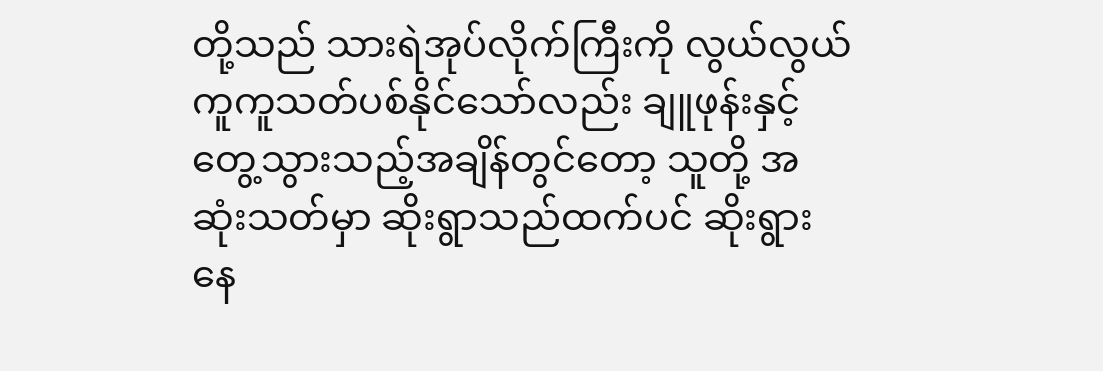တို့သည် သားရဲအုပ်လိုက်ကြီးကို လွယ်လွယ်ကူကူသတ်ပစ်နိုင်သော်လည်း ချူဖုန်းနှင့် တွေ့သွားသည့်အချိန်တွင်တော့ သူတို့ အဆုံးသတ်မှာ ဆိုးရွာသည်ထက်ပင် ဆိုးရွားနေ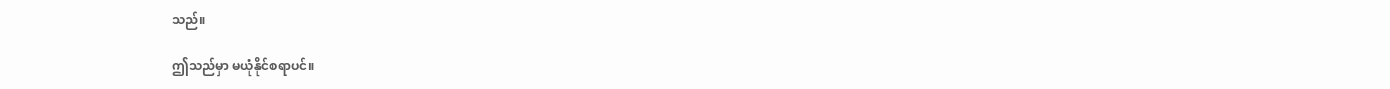သည်။

ဤသည်မှာ မယုံနိုင်စရာပင်။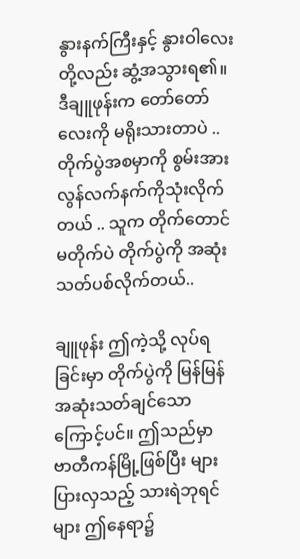နွားနက်ကြီးနှင့် နွားဝါလေးတို့လည်း ဆွံ့အသွားရ၏။ ဒီချူဖုန်းက တော်တော်လေးကို မရိုးသားတာပဲ .. တိုက်ပွဲအစမှာကို စွမ်းအားလွန်လက်နက်ကိုသုံးလိုက်တယ် .. သူက တိုက်တောင်မတိုက်ပဲ တိုက်ပွဲကို အဆုံးသတ်ပစ်လိုက်တယ်..

ချူဖုန်း ဤကဲ့သို့ လုပ်ရခြင်းမှာ တိုက်ပွဲကို မြန်မြန်အဆုံးသတ်ချင်သောကြောင့်ပင်။ ဤသည်မှာ ဗာတီကန်မြို့ဖြစ်ပြီး များပြားလှသည့် သားရဲဘုရင်များ ဤနေရာ၌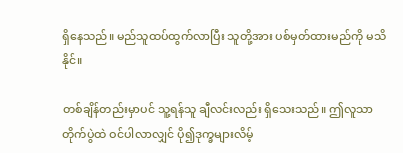ရှိနေသည်။ မည်သူထပ်ထွက်လာပြီး သူတို့အား ပစ်မှတ်ထားမည်ကို မသိနိုင်။

တစ်ချိန်တည်းမှာပင် သူ့ရန်သူ ချီလင်းလည်း ရှိသေးသည်။ ဤလူသာ တိုက်ပွဲထဲ ဝင်ပါလာလျှင် ပို၍ဒုက္ခများလိမ့်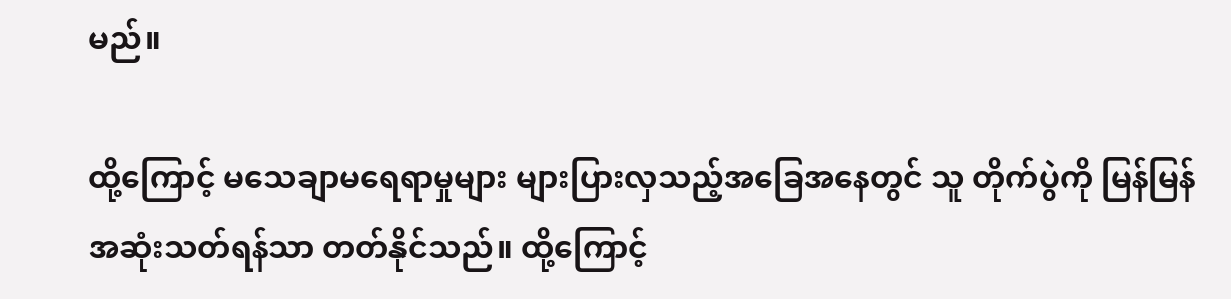မည်။

ထို့ကြောင့် မသေချာမရေရာမှုများ များပြားလှသည့်အခြေအနေတွင် သူ တိုက်ပွဲကို မြန်မြန်အဆုံးသတ်ရန်သာ တတ်နိုင်သည်။ ထို့ကြောင့်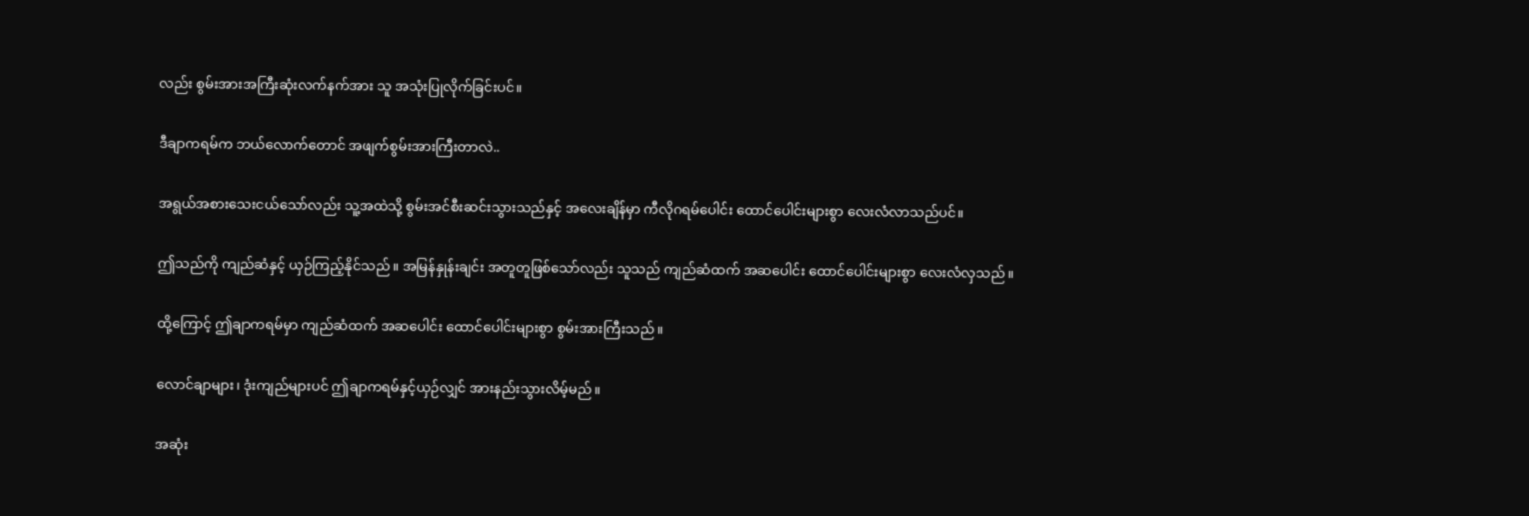လည်း စွမ်းအားအကြီးဆုံးလက်နက်အား သူ အသုံးပြုလိုက်ခြင်းပင်။

ဒီချာကရမ်က ဘယ်လောက်တောင် အဖျက်စွမ်းအားကြီးတာလဲ..

အရွယ်အစားသေးငယ်သော်လည်း သူ့အထဲသို့ စွမ်းအင်စီးဆင်းသွားသည်နှင့် အလေးချိန်မှာ ကီလိုဂရမ်ပေါင်း ထောင်ပေါင်းများစွာ လေးလံလာသည်ပင်။

ဤသည်ကို ကျည်ဆံနှင့် ယှဉ်ကြည့်နိုင်သည်။ အမြန်နှုန်းချင်း အတူတူဖြစ်သော်လည်း သူသည် ကျည်ဆံထက် အဆပေါင်း ထောင်ပေါင်းများစွာ လေးလံလှသည်။

ထို့ကြောင့် ဤချာကရမ်မှာ ကျည်ဆံထက် အဆပေါင်း ထောင်ပေါင်းများစွာ စွမ်းအားကြီးသည်။

လောင်ချာများ၊ ဒုံးကျည်များပင် ဤချာကရမ်နှင့်ယှဉ်လျှင် အားနည်းသွားလိမ့်မည်။

အဆုံး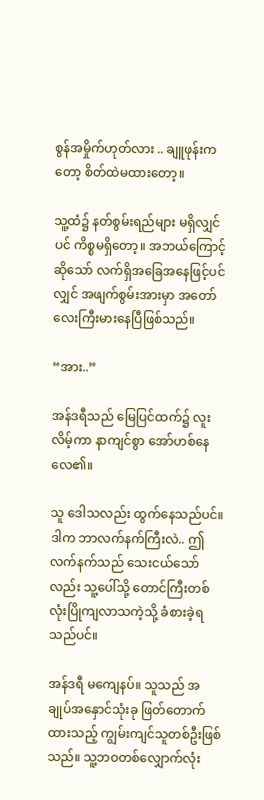စွန်အမှိုက်ဟုတ်လား .. ချူဖုန်းကတော့ စိတ်ထဲမထားတော့။

သူ့ထံ၌ နတ်စွမ်းရည်များ မရှိလျှင်ပင် ကိစ္စမရှိတော့။ အဘယ်ကြောင့်ဆိုသော် လက်ရှိအခြေအနေဖြင့်ပင်လျှင် အဖျက်စွမ်းအားမှာ အတော်လေးကြီးမားနေပြီဖြစ်သည်။

“အား..”

အန်ဒရီသည် မြေပြင်ထက်၌ လူးလိမ့်ကာ နာကျင်စွာ အော်ဟစ်နေလေ၏။

သူ ဒေါသလည်း ထွက်နေသည်ပင်။ ဒါက ဘာလက်နက်ကြီးလဲ.. ဤလက်နက်သည် သေးငယ်သော်လည်း သူ့ပေါ်သို့ တောင်ကြီးတစ်လုံးပြိုကျလာသကဲ့သို့ ခံစားခဲ့ရသည်ပင်။

အန်ဒရီ မကျေနပ်။ သူသည် အချုပ်အနှောင်သုံးခု ဖြတ်တောက်ထားသည့် ကျွမ်းကျင်သူတစ်ဦးဖြစ်သည်။ သူ့ဘဝတစ်လျှောက်လုံး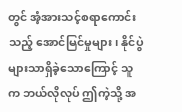တွင် အံ့အားသင့်စရာကောင်းသည့် အောင်မြင်မှုများ၊ နိုင်ပွဲများသာရှိခဲ့သောကြောင့် သူက ဘယ်လိုလုပ် ဤကဲ့သို့ အ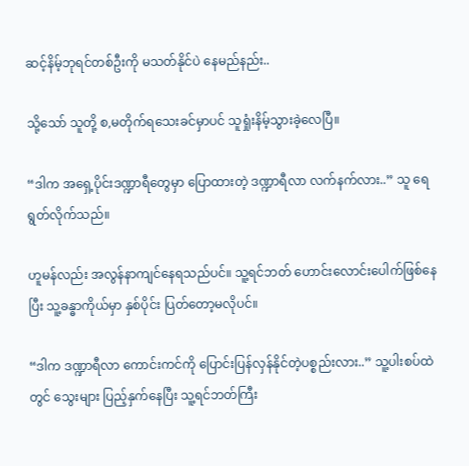ဆင့်နိမ့်ဘုရင်တစ်ဦးကို မသတ်နိုင်ပဲ နေမည်နည်း..

သို့သော် သူတို့ စ,မတိုက်ရသေးခင်မှာပင် သူရှုံးနိမ့်သွားခဲ့လေပြီ။

“ဒါက အရှေ့ပိုင်းဒဏ္ဍာရီတွေမှာ ပြောထားတဲ့ ဒဏ္ဍာရီလာ လက်နက်လား..” သူ ရေရွတ်လိုက်သည်။

ဟူမန်လည်း အလွန်နာကျင်နေရသည်ပင်။ သူ့ရင်ဘတ် ဟောင်းလောင်းပေါက်ဖြစ်နေပြီး သူ့ခန္ဓာကိုယ်မှာ နှစ်ပိုင်း ပြတ်တော့မလိုပင်။

“ဒါက ဒဏ္ဍာရီလာ ကောင်းကင်ကို ပြောင်းပြန်လှန်နိုင်တဲ့ပစ္စည်းလား..” သူ့ပါးစပ်ထဲတွင်‌ သွေးများ ပြည့်နှက်နေပြီး သူ့ရင်ဘတ်ကြီး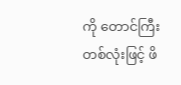ကို တောင်ကြီးတစ်လုံးဖြင့် ဖိ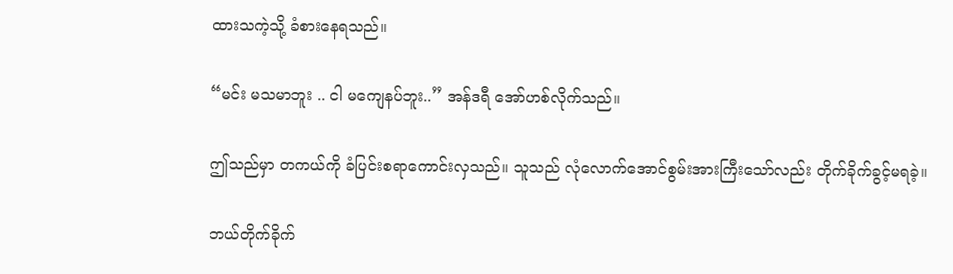ထားသကဲ့သို့ ခံစားနေရသည်။

“မင်း မသမာဘူး .. ငါ မကျေနပ်ဘူး..” အန်ဒရီ အော်ဟစ်လိုက်သည်။

ဤသည်မှာ တကယ်ကို ခံပြင်းစရာကောင်းလှသည်။ သူသည် လုံလောက်အောင်စွမ်းအားကြီးသော်လည်း တိုက်ခိုက်ခွင့်မရခဲ့။

ဘယ်တိုက်ခိုက်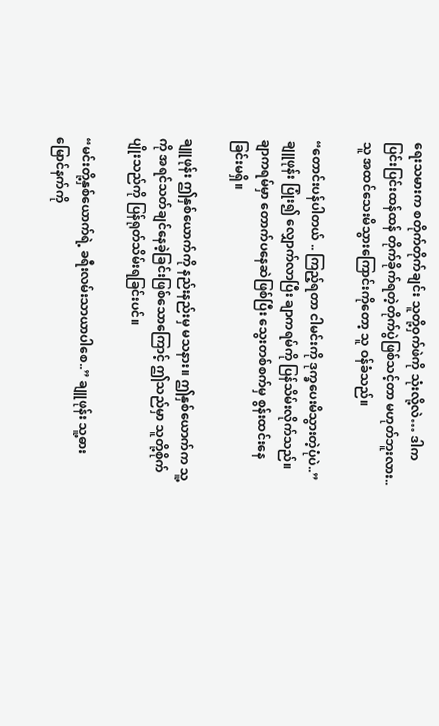ရေးသမားက စတိုက်တိုက်ချင်း သူတို့ဝှက်ဖဲကို သုံးလို့လဲ… ဒါက ပြင်းပြင်းထန်ထန် တိုက်ခိုက်ရတဲ့တိုက်ပွဲဖြစ်သင့်တာ မဟုတ်ဘူးလား.. သူ အထင်သေးမိသွားကြောင်းကိုတော့ သူ ဝန်ခံသည်။

“တောင်းပန်ပါတယ် .. ကြည့်ရတာ ငါမင်းကို ဒုက္ခပေးမိသွားတဲ့ပုံပဲ..” ချူဖုန်း ပြုံး၍ လျှောက်လာပြီး ချာကရမ်ကို ပြန်သိမ်းလိုက်သည်။ ချာကရမ်မှာ တောက်ပနေဆဲဖြစ်ပြီး သွေးတစ်စက်မှ စွန်းထင်းနေခြင်းမရှိ။

ချူဖုန်း ဤနှစ်ယောက်ကို နည်းနည်းမှ မသနား။ ဤနှစ်ယောက်က သူ့ကို အရင်သတ်ချင်နေခဲ့ခြင်းဖြစ်သောကြောင့် ဤသည်မှာ သူတို့စိုက်ပျိုးသည်ကို ပြန်ရုတ်သိမ်းရခြင်းပင်။

“မင်းတို့နှစ်ယောက်ရဲ့ ခရီးလမ်းသာယာပါစေ..” ချူဖုန်း သူ့ဓားမြောင်နက်ကို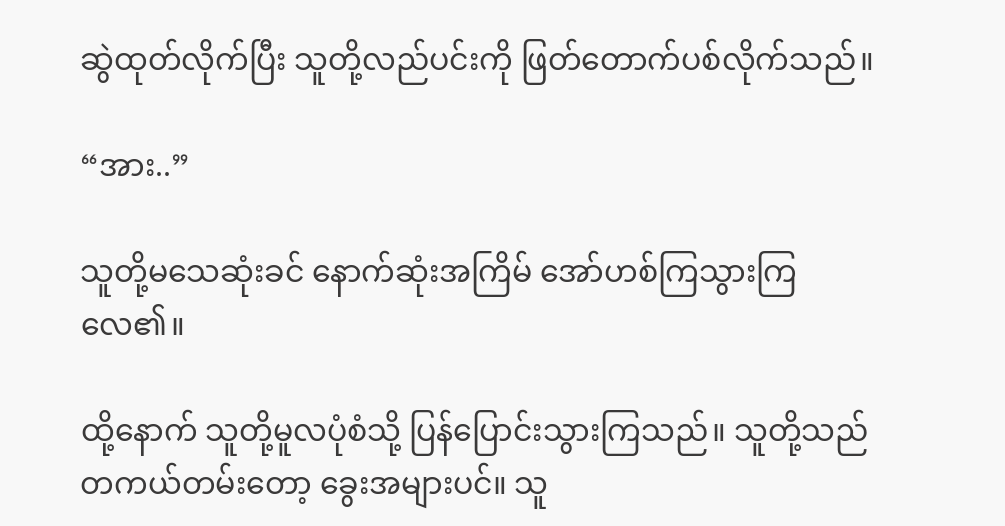ဆွဲထုတ်လိုက်ပြီး သူတို့လည်ပင်းကို ဖြတ်တောက်ပစ်လိုက်သည်။

“အား..”

သူတို့မသေဆုံးခင် နောက်ဆုံးအကြိမ် အော်ဟစ်ကြသွားကြလေ၏။

ထို့နောက် သူတို့မူလပုံစံသို့ ပြန်ပြောင်းသွားကြသည်။ သူတို့သည် တကယ်တမ်းတော့ ခွေးအများပင်။ သူ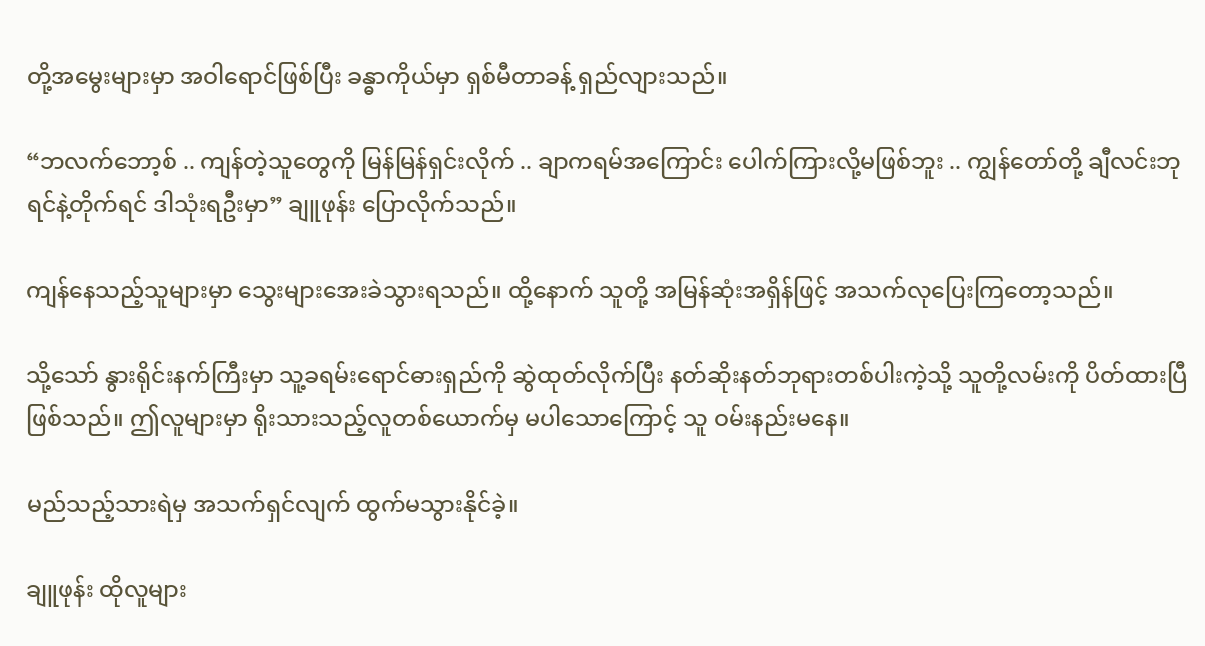တို့အမွေးများမှာ အဝါရောင်ဖြစ်ပြီး ခန္ဓာကိုယ်မှာ ရှစ်မီတာခန့် ရှည်လျားသည်။

“ဘလက်ဘော့စ် .. ကျန်တဲ့သူတွေကို မြန်မြန်ရှင်းလိုက် .. ချာကရမ်အကြောင်း ပေါက်ကြားလို့မဖြစ်ဘူး .. ကျွန်တော်တို့ ချီလင်းဘုရင်နဲ့တိုက်ရင် ဒါသုံးရဦးမှာ” ချူဖုန်း ပြောလိုက်သည်။

ကျန်နေသည့်သူများမှာ သွေးများအေးခဲသွားရသည်။ ထို့နောက် သူတို့ အမြန်ဆုံးအရှိန်ဖြင့် အသက်လုပြေးကြတော့သည်။

သို့သော် နွားရိုင်းနက်ကြီးမှာ သူ့ခရမ်းရောင်ဓားရှည်ကို ဆွဲထုတ်လိုက်ပြီး နတ်ဆိုးနတ်ဘုရားတစ်ပါးကဲ့သို့ သူတို့လမ်းကို ပိတ်ထားပြီဖြစ်သည်။ ဤလူများမှာ ရိုးသားသည့်လူတစ်ယောက်မှ မပါသောကြောင့် သူ ဝမ်းနည်းမနေ။

မည်သည့်သားရဲမှ အသက်ရှင်လျက် ထွက်မသွားနိုင်ခဲ့။

ချူဖုန်း ထိုလူများ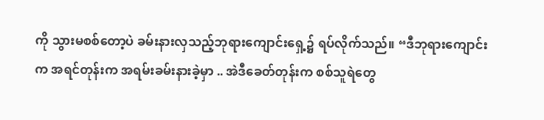ကို သွားမစစ်တော့ပဲ ခမ်းနားလှသည့်ဘုရားကျောင်းရှေ့၌ ရပ်လိုက်သည်။ “ဒီဘုရားကျောင်းက အရင်တုန်းက အရမ်းခမ်းနားခဲ့မှာ .. အဲဒီခေတ်တုန်းက စစ်သူရဲတွေ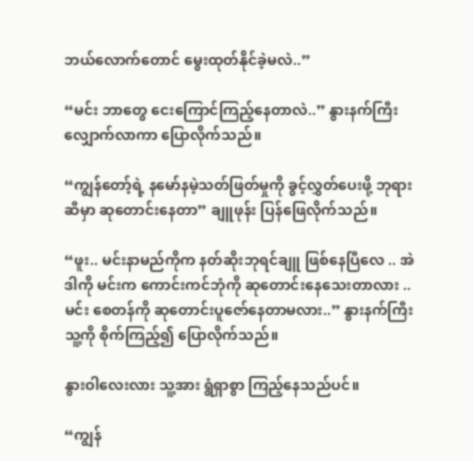ဘယ်လောက်တောင် မွေးထုတ်နိုင်ခဲ့မလဲ..”

“မင်း ဘာတွေ ငေးကြောင်ကြည့်နေတာလဲ..” နွားနက်ကြီး လျှောက်လာကာ ပြောလိုက်သည်။

“ကျွန်တော့်ရဲ့ နမော်နမဲ့သတ်ဖြတ်မှုကို ခွင့်လွှတ်ပေးဖို့ ဘုရားဆီမှာ ဆုတောင်းနေတာ” ချူဖုန်း ပြန်ဖြေလိုက်သည်။

“ဖူး.. မင်းနာမည်ကိုက နတ်ဆိုးဘုရင်ချူ ဖြစ်နေပြီလေ .. အဲဒါကို မင်းက ကောင်းကင်ဘုံကို ဆုတောင်းနေသေးတာလား .. မင်း စေတန်ကို ဆုတောင်းပူဇော်နေတာမလား..” နွားနက်ကြီး သူ့ကို စိုက်ကြည့်၍ ပြောလိုက်သည်။

နွားဝါလေးလား သူ့အား ရွံရှာစွာ ကြည့်နေသည်ပင်။

“ကျွန်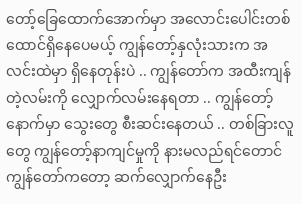တော့်ခြေထောက်အောက်မှာ အလောင်းပေါင်းတစ်ထောင်ရှိနေပေမယ့် ကျွန်တော့်နှလုံးသားက အလင်းထဲမှာ ရှိနေတုန်းပဲ .. ကျွန်တော်က အထီးကျန်တဲ့လမ်းကို လျှောက်လမ်းနေရတာ .. ကျွန်တော့်နောက်မှာ သွေးတွေ စီးဆင်းနေတယ် .. တစ်ခြားလူတွေ ကျွန်တော့်နာကျင်မှုကို နားမလည်ရင်တောင် ကျွန်တော်ကတော့ ဆက်လျှောက်နေဦး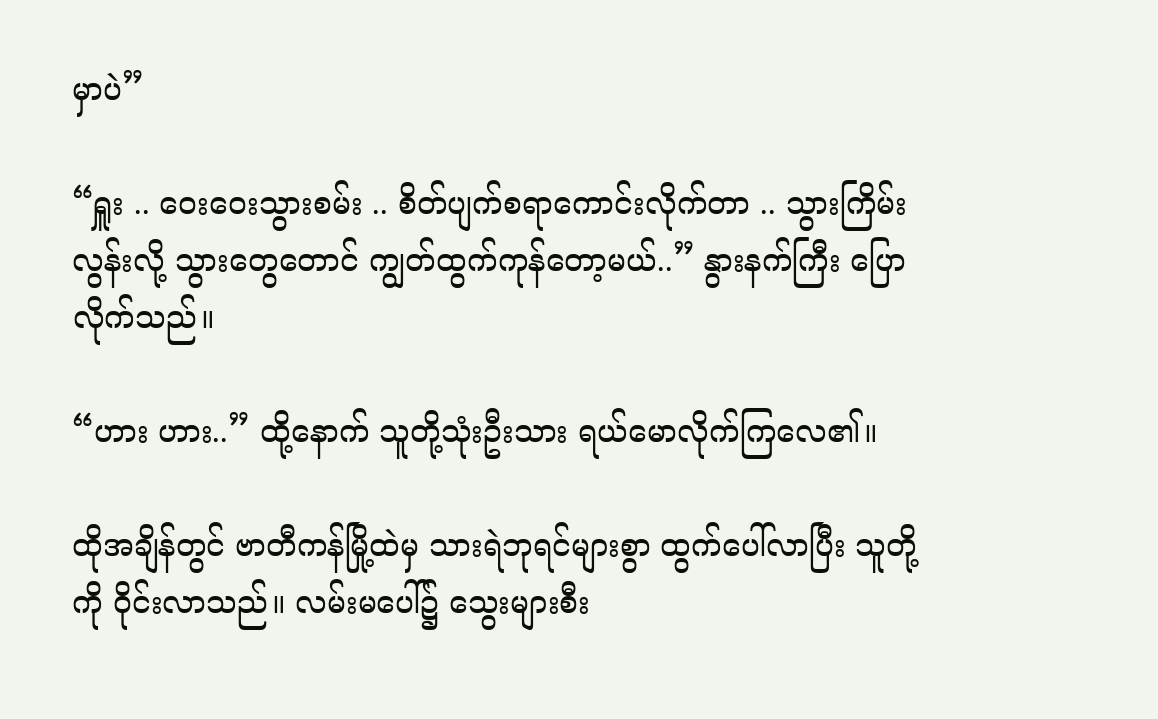မှာပဲ”

“ရှူး .. ဝေးဝေးသွားစမ်း .. စိတ်ပျက်စရာကောင်းလိုက်တာ .. သွားကြိမ်းလွန်းလို့ သွားတွေတောင် ကျွတ်ထွက်ကုန်တော့မယ်..” နွားနက်ကြီး ပြောလိုက်သည်။

“ဟား ဟား..” ထို့နောက် သူတို့သုံးဦးသား ရယ်မောလိုက်ကြလေ၏။

ထိုအချိန်တွင် ဗာတီကန်မြို့ထဲမှ သားရဲဘုရင်များစွာ ထွက်ပေါ်လာပြီး သူတို့ကို ဝိုင်းလာသည်။ လမ်းမပေါ်၌ သွေးများစီး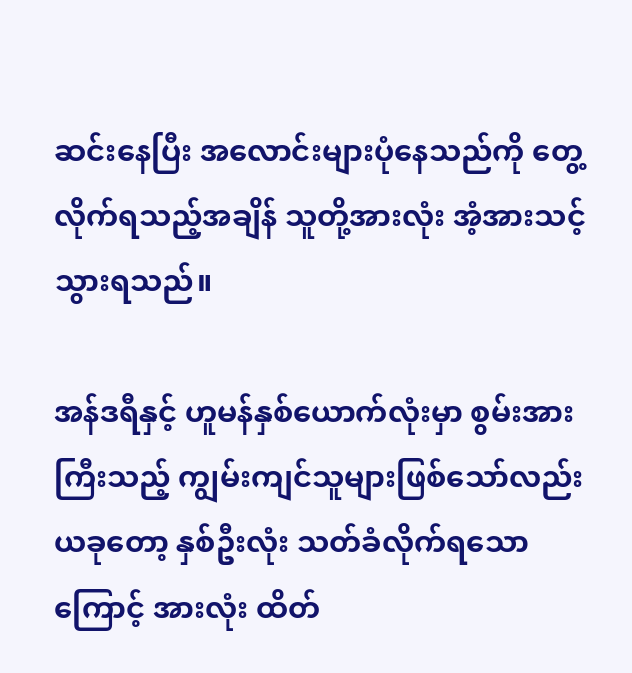ဆင်းနေပြီး အလောင်းများပုံနေသည်ကို တွေ့လိုက်ရသည့်အချိန် သူတို့အားလုံး အံ့အားသင့်သွားရသည်။

အန်ဒရီနှင့် ဟူမန်နှစ်ယောက်လုံးမှာ စွမ်းအားကြီးသည့် ကျွမ်းကျင်သူများဖြစ်သော်လည်း ယခုတော့ နှစ်ဦးလုံး သတ်ခံလိုက်ရသောကြောင့် အားလုံး ထိတ်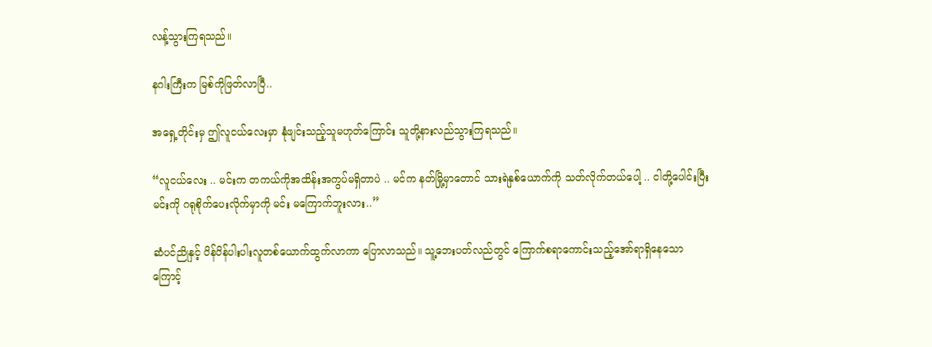လန့်သွားကြရသည်။

နဂါးကြီးက မြစ်ကိုဖြတ်လာပြီ..

အရှေ့တိုင်းမှ ဤလူငယ်လေးမှာ နုံဖျင်းသည့်သူမဟုတ်ကြောင်း သူတို့နားလည်သွားကြရသည်။

“လူငယ်လေး .. မင်းက တကယ်ကိုအထိန်းအကွပ်မရှိတာပဲ .. မင်က နတ်မြို့မှာတောင် သားရဲနှစ်ယောက်ကို သတ်လိုက်တယ်ပေါ့ .. ငါတို့ပေါင်းပြီး မင်းကို ဂရုစိုက်ပေးလိုက်မှာကို မင်း မကြောက်ဘူးလား..”

ဆံပင်ညိုနှင့် ပိန်ပိန်ပါးပါးလူတစ်ယောက်ထွက်လာကာ ပြောလာသည်။ သူ့ဘေးပတ်လည်တွင် ကြောက်စရာကောင်းသည့်အော်ရာရှိနေသောကြောင့်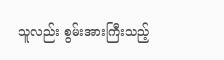သူလည်း စွမ်းအားကြီးသည့်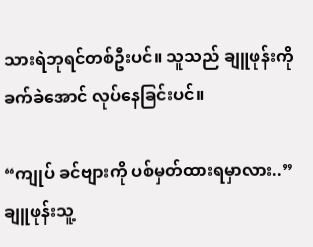သားရဲဘုရင်တစ်ဦးပင်။ သူသည် ချူဖုန်းကို ခက်ခဲအောင် လုပ်နေခြင်းပင်။

“ကျုပ် ခင်ဗျားကို ပစ်မှတ်ထားရမှာလား..” ချူဖုန်းသူ့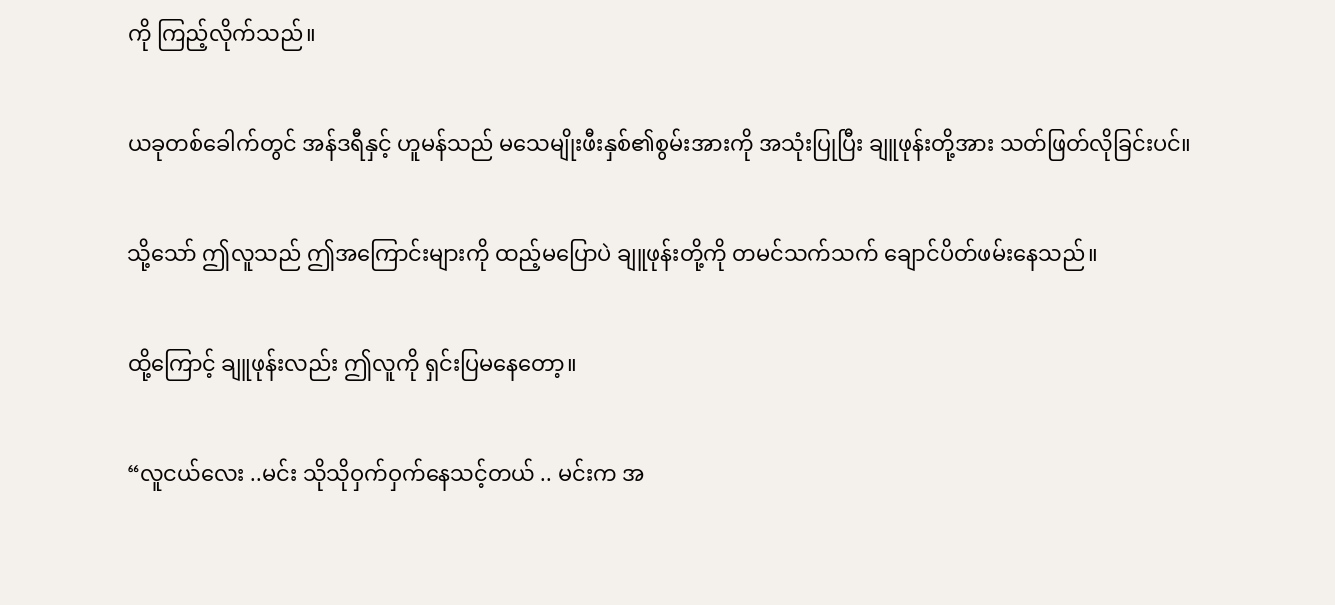ကို ကြည့်လိုက်သည်။

ယခုတစ်ခေါက်တွင် အန်ဒရီနှင့် ဟူမန်သည် မသေမျိုးဖီးနှစ်၏စွမ်းအားကို အသုံးပြုပြီး ချူဖုန်းတို့အား သတ်ဖြတ်လိုခြင်းပင်။

သို့သော် ဤလူသည် ဤအကြောင်းများကို ထည့်မပြောပဲ ချူဖုန်းတို့ကို တမင်သက်သက် ချောင်ပိတ်ဖမ်းနေသည်။

ထို့ကြောင့် ချူဖုန်းလည်း ဤလူကို ရှင်းပြမနေတော့။

“လူငယ်လေး ..မင်း သိုသိုဝှက်ဝှက်နေသင့်တယ် .. မင်းက အ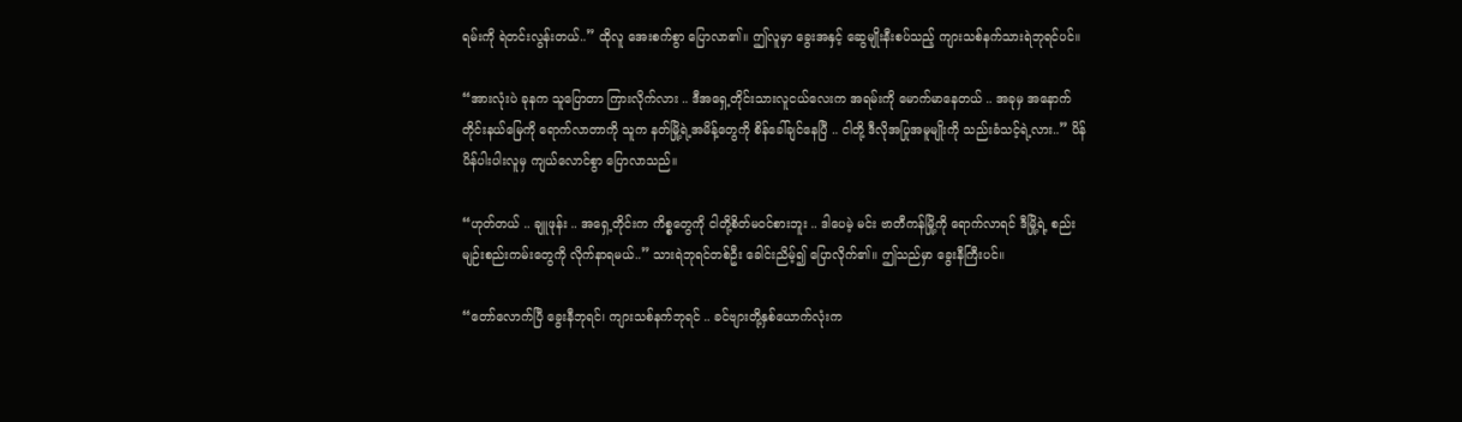ရမ်းကို ရဲတင်းလွန်းတယ်..” ထိုလူ အေးစက်စွာ ပြောလာ၏။ ဤလူမှာ ခွေးအနှင့် ဆွေမျိုးနီးစပ်သည့် ကျားသစ်နက်သားရဲဘုရင်ပင်။

“အားလုံးပဲ ခုနက သူပြောတာ ကြားလိုက်လား .. ဒီအရှေ့တိုင်းသားလူငယ်လေးက အရမ်းကို မောက်မာနေတယ် .. အခုမှ အနောက်တိုင်းနယ်မြေကို ရောက်လာတာကို သူက နတ်မြို့ရဲ့အမိန့်တွေကို စိန်ခေါ်ချင်နေပြီ .. ငါတို့ ဒီလိုအပြုအမူမျိုးကို သည်းခံသင့်ရဲ့လား..” ပိန်ပိန်ပါးပါးလူမှ ကျယ်လောင်စွာ ပြောလာသည်။

“ဟုတ်တယ် .. ချူဖုန်း .. အရှေ့တိုင်းက ကိစ္စတွေကို ငါတို့စိတ်မဝင်စားဘူး .. ဒါပေမဲ့ မင်း ဗာတီကန်မြို့ကို ရောက်လာရင် ဒီမြို့ရဲ့ စည်းမျဉ်းစည်းကမ်းတွေကို လိုက်နာရမယ်..” သားရဲဘုရင်တစ်ဦး ခေါင်းညိမ့်၍ ပြောလိုက်၏။ ဤသည်မှာ ခွေးနီကြီးပင်။

“တော်လောက်ပြီ ခွေးနီဘုရင်၊ ကျားသစ်နက်ဘုရင် .. ခင်ဗျားတို့နှစ်ယောက်လုံးက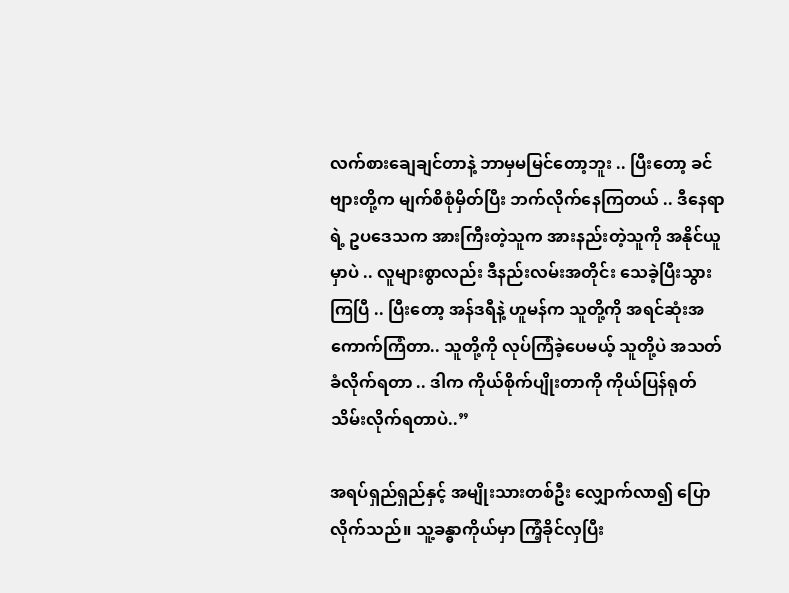လက်စားချေချင်တာနဲ့ ဘာမှမမြင်တော့ဘူး .. ပြီးတော့ ခင်ဗျားတို့က မျက်စိစုံမှိတ်ပြီး ဘက်လိုက်နေကြတယ် .. ဒီနေရာရဲ့ ဥပဒေသက အားကြီးတဲ့သူက အားနည်းတဲ့သူကို အနိုင်ယူမှာပဲ .. လူများစွာလည်း ဒီနည်းလမ်းအတိုင်း သေခဲ့ပြီးသွားကြပြီ .. ပြီးတော့ အန်ဒရီနဲ့ ဟူမန်က သူတို့ကို အရင်ဆုံးအကောက်ကြံတာ.. သူတို့ကို လုပ်ကြံခဲ့ပေမယ့် သူတို့ပဲ အသတ်ခံလိုက်ရတာ .. ဒါက ကိုယ်စိုက်ပျိုးတာကို ကိုယ်ပြန်ရုတ်သိမ်းလိုက်ရတာပဲ..”

အရပ်ရှည်ရှည်နှင့် အမျိုးသားတစ်ဦး လျှောက်လာ၍ ပြောလိုက်သည်။ သူ့ခန္ဓာကိုယ်မှာ ကြံ့ခိုင်လှပြီး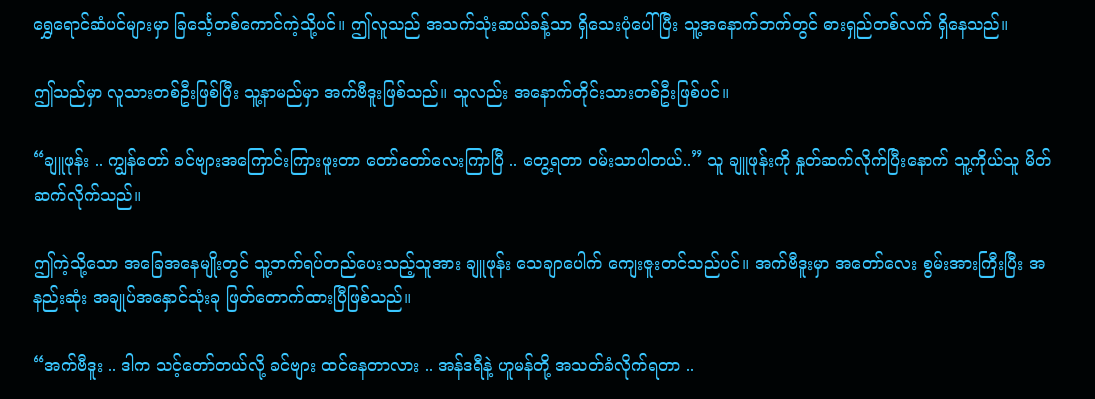ရွှေရောင်ဆံပင်များမှာ ခြင်္သေ့တစ်ကောင်ကဲ့သို့ပင်။ ဤလူသည် အသက်သုံးဆယ်ခန့်သာ ရှိသေးပုံပေါ်ပြီး သူ့အနောက်ဘက်တွင် ဓားရှည်တစ်လက် ရှိနေသည်။

ဤသည်မှာ လူသားတစ်ဦးဖြစ်ပြီး သူ့နာမည်မှာ အက်ဗီဒူးဖြစ်သည်။ သူလည်း အနောက်တိုင်းသားတစ်ဦးဖြစ်ပင်။

“ချူဖုန်း .. ကျွန်တော် ခင်ဗျားအကြောင်းကြားဖူးတာ တော်တော်လေးကြာပြီ .. တွေ့ရတာ ဝမ်းသာပါတယ်..” သူ ချူဖုန်းကို နှုတ်ဆက်လိုက်ပြီးနောက် သူ့ကိုယ်သူ မိတ်ဆက်လိုက်သည်။

ဤကဲ့သို့သော အခြေအနေမျိုးတွင် သူ့ဘက်ရပ်တည်ပေးသည့်သူအား ချူဖုန်း သေချာပေါက် ကျေးဇူးတင်သည်ပင်။ အက်ဗီဒူးမှာ အတော်လေး စွမ်းအားကြီးပြီး အနည်းဆုံး အချုပ်အနှောင်သုံးခု ဖြတ်တောက်ထားပြီဖြစ်သည်။

“အက်ဗီဒူး .. ဒါက သင့်တော်တယ်လို့ ခင်ဗျား ထင်နေတာလား .. အန်ဒရီနဲ့ ဟူမန်တို့ အသတ်ခံလိုက်ရတာ ..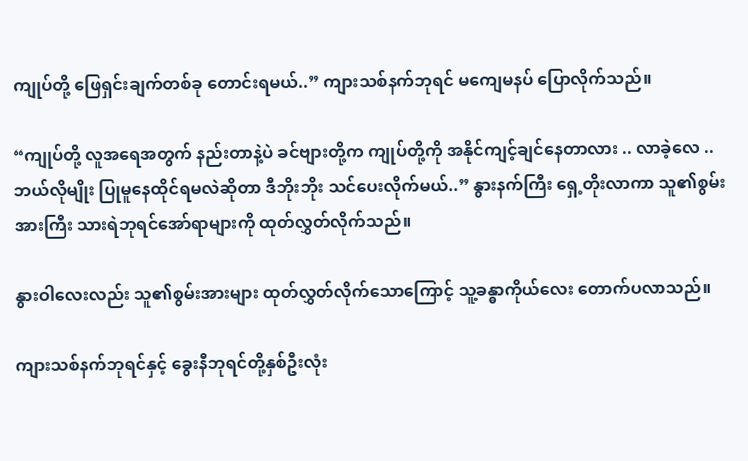ကျုပ်တို့ ဖြေရှင်းချက်တစ်ခု တောင်းရမယ်..” ကျားသစ်နက်ဘုရင် မကျေမနပ် ပြောလိုက်သည်။

“ကျုပ်တို့ လူအရေအတွက် နည်းတာနဲ့ပဲ ခင်ဗျားတို့က ကျုပ်တို့ကို အနိုင်ကျင့်ချင်နေတာလား .. လာခဲ့လေ .. ဘယ်လိုမျိုး ပြုမူနေထိုင်ရမလဲဆိုတာ ဒီဘိုးဘိုး သင်ပေးလိုက်မယ်..” နွားနက်ကြီး ရှေ့တိုးလာကာ သူ၏စွမ်းအားကြီး သားရဲဘုရင်အော်ရာများကို ထုတ်လွှတ်လိုက်သည်။

နွားဝါလေးလည်း သူ၏စွမ်းအားများ ထုတ်လွှတ်လိုက်သောကြောင့် သူ့ခန္ဓာကိုယ်လေး တောက်ပလာသည်။

ကျားသစ်နက်ဘုရင်နှင့် ခွေးနီဘုရင်တို့နှစ်ဦးလုံး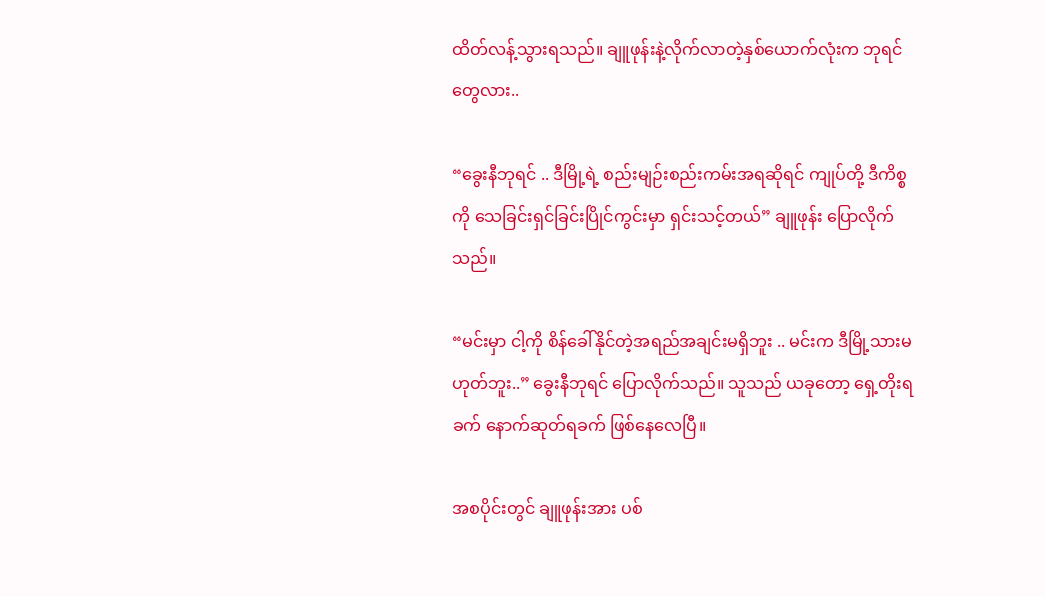ထိတ်လန့်သွားရသည်။ ချူဖုန်းနဲ့လိုက်လာတဲ့နှစ်ယောက်လုံးက ဘုရင်တွေလား..

“ခွေးနီဘုရင် .. ဒီမြို့ရဲ့ စည်းမျဉ်းစည်းကမ်းအရဆိုရင် ကျုပ်တို့ ဒီကိစ္စကို သေခြင်းရှင်ခြင်းပြိုင်ကွင်းမှာ ရှင်းသင့်တယ်” ချူဖုန်း ပြောလိုက်သည်။

“မင်းမှာ ငါ့ကို စိန်ခေါ်နိုင်တဲ့အရည်အချင်းမရှိဘူး .. မင်းက ဒီမြို့သားမဟုတ်ဘူး..” ခွေးနီဘုရင် ပြောလိုက်သည်။ သူသည် ယခုတော့ ရှေ့တိုးရခက် နောက်ဆုတ်ရခက် ဖြစ်နေလေပြီ။

အစပိုင်းတွင် ချူဖုန်းအား ပစ်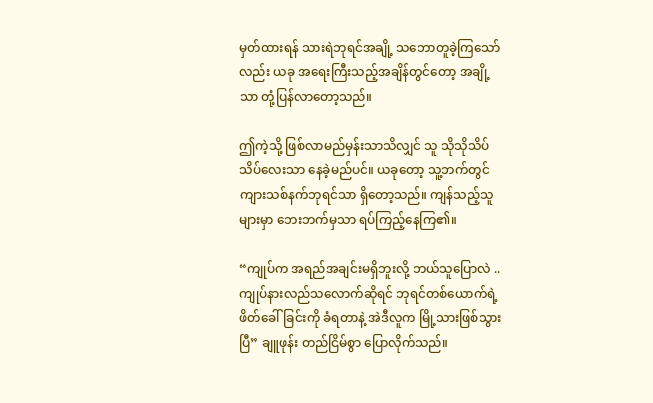မှတ်ထားရန် သားရဲဘုရင်အချို့ သဘောတူခဲ့ကြသော်လည်း ယခု အရေးကြီးသည့်အချိန်တွင်တော့ အချို့သာ တုံ့ပြန်လာတော့သည်။

ဤကဲ့သို့ ဖြစ်လာမည်မှန်းသာသိလျှင် သူ သိုသိုသိပ်သိပ်လေးသာ နေခဲ့မည်ပင်။ ယခုတော့ သူ့ဘက်တွင် ကျားသစ်နက်ဘုရင်သာ ရှိတော့သည်။ ကျန်သည့်သူများမှာ ဘေးဘက်မှသာ ရပ်ကြည့်နေကြ၏။

“ကျုပ်က အရည်အချင်းမရှိဘူးလို့ ဘယ်သူပြောလဲ .. ကျုပ်နားလည်သလောက်ဆိုရင် ဘုရင်တစ်ယောက်ရဲ့ ဖိတ်ခေါ်ခြင်းကို ခံရတာနဲ့ အဲဒီလူက မြို့သားဖြစ်သွားပြီ” ချူဖုန်း တည်ငြိမ်စွာ ပြောလိုက်သည်။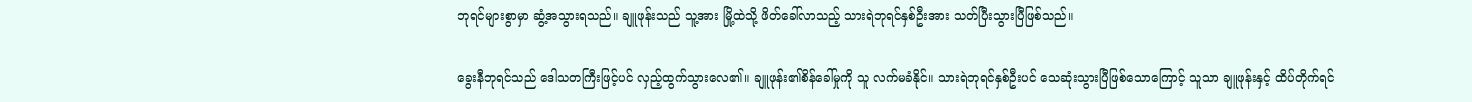ဘုရင်များစွာမှာ ဆွံ့အသွားရသည်။ ချူဖုန်းသည် သူ့အား မြို့ထဲသို့ ဖိတ်ခေါ်လာသည့် သားရဲဘုရင်နှစ်ဦးအား သတ်ပြီးသွားပြီဖြစ်သည်။

ခွေးနီဘုရင်သည် ဒေါသတကြီးဖြင့်ပင် လှည့်ထွက်သွားလေ၏။ ချူဖုန်း၏စိန်ခေါ်မှုကို သူ လက်မခံနိုင်။ သားရဲဘုရင်နှစ်ဦးပင် သေဆုံးသွားပြီဖြစ်သောကြောင့် သူသာ ချူဖုန်းနှင့် ထိပ်တိုက်ရင်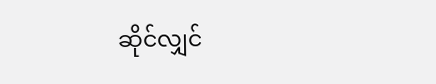ဆိုင်လျှင်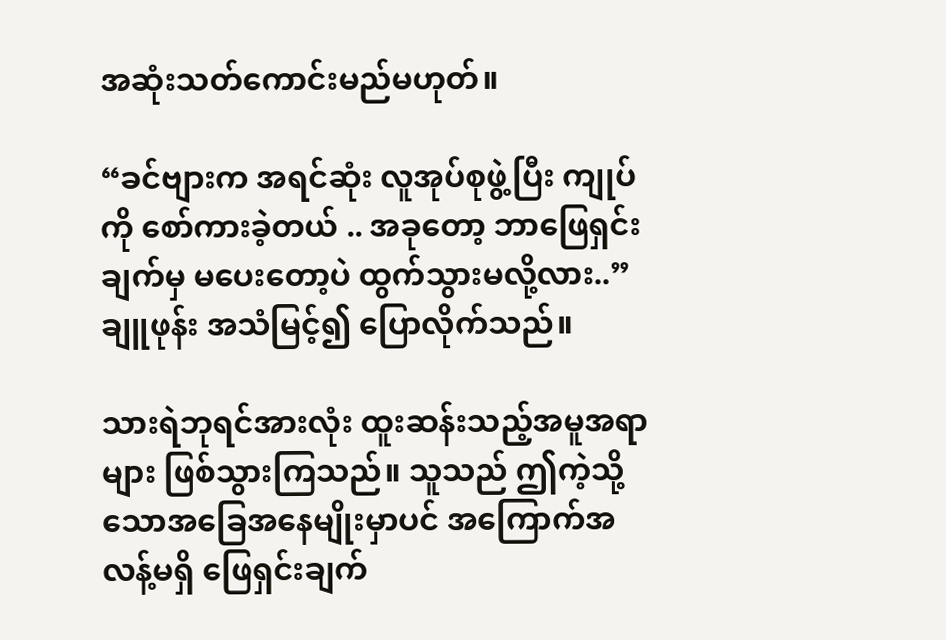အဆုံးသတ်ကောင်းမည်မဟုတ်။

“ခင်ဗျားက အရင်ဆုံး လူအုပ်စုဖွဲ့ပြီး ကျုပ်ကို စော်ကားခဲ့တယ် .. အခုတော့ ဘာဖြေရှင်းချက်မှ မပေးတော့ပဲ ထွက်သွားမလို့လား..” ချူဖုန်း အသံမြင့်၍ ပြောလိုက်သည်။

သားရဲဘုရင်အားလုံး ထူးဆန်းသည့်အမူအရာများ ဖြစ်သွားကြသည်။ သူသည် ဤကဲ့သို့သောအခြေအနေမျိုးမှာပင် အကြောက်အလန့်မရှိ ဖြေရှင်းချက်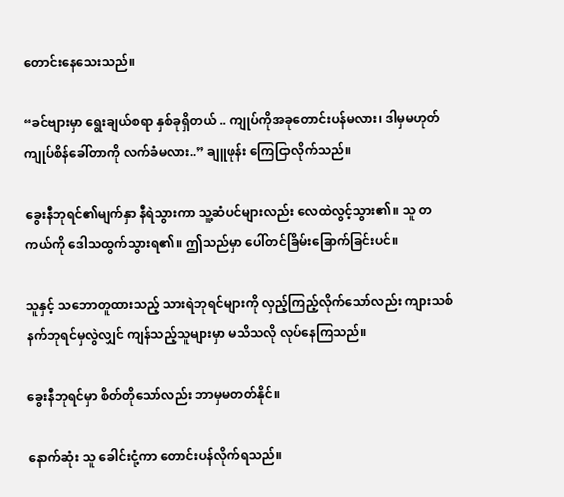တောင်းနေသေးသည်။

“ခင်ဗျားမှာ ရွေးချယ်စရာ နှစ်ခုရှိတယ် .. ကျုပ်ကိုအခုတောင်းပန်မလား၊ ဒါမှမဟုတ် ကျုပ်စိန်ခေါ်တာကို လက်ခံမလား..” ချူဖုန်း ကြေငြာလိုက်သည်။

ခွေးနီဘုရင်၏မျက်နှာ နီရဲသွားကာ သူ့ဆံပင်များလည်း လေထဲလွင့်သွား၏။ သူ တကယ်ကို ဒေါသထွက်သွားရ၏။ ဤသည်မှာ ပေါ်တင်ခြိမ်းခြောက်ခြင်းပင်။

သူနှင့် သဘောတူထားသည့် သားရဲဘုရင်များကို လှည့်ကြည့်လိုက်သော်လည်း ကျားသစ်နက်ဘုရင်မှလွဲလျှင် ကျန်သည့်သူများမှာ မသိသလို လုပ်နေကြသည်။

ခွေးနီဘုရင်မှာ စိတ်တိုသော်လည်း ဘာမှမတတ်နိုင်။

နောက်ဆုံး သူ ခေါင်းငုံ့ကာ တောင်းပန်လိုက်ရသည်။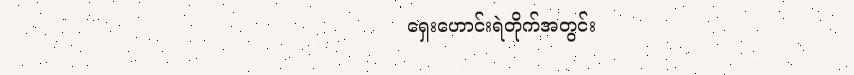ရှေးဟောင်းရဲတိုက်အတွင်း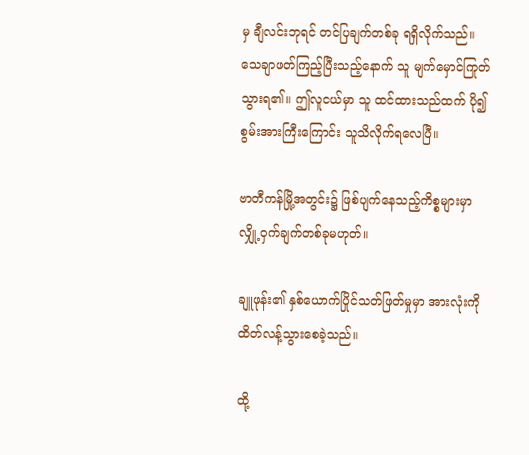မှ ချီလင်းဘုရင် တင်ပြချက်တစ်ခု ရရှိလိုက်သည်။ သေချာဖတ်ကြည့်ပြီးသည့်နောက် သူ မျက်မှောင်ကြုတ်သွားရ၏။ ဤလူငယ်မှာ သူ ထင်ထားသည်ထက် ပို၍စွမ်းအားကြီးကြောင်း သူသိလိုက်ရလေပြီ။

ဗာတီကန်မြို့အတွင်း၌ ဖြစ်ပျက်နေသည့်ကိစ္စများမှာ လျှို့ဝှက်ချက်တစ်ခုမဟုတ်။

ချူဖုန်း၏ နှစ်ယောက်ပြိုင်သတ်ဖြတ်မှုမှာ အားလုံးကို ထိတ်လန့်သွားစေခဲ့သည်။

ထို့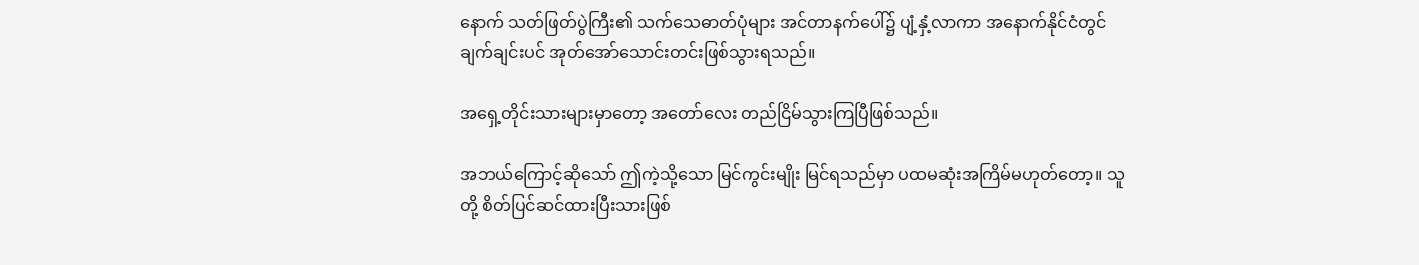နောက် သတ်ဖြတ်ပွဲကြီး၏ သက်သေဓာတ်ပုံများ အင်တာနက်ပေါ်၌ ပျံ့နှံ့လာကာ အနောက်နိုင်ငံတွင် ချက်ချင်းပင် အုတ်အော်သောင်းတင်းဖြစ်သွားရသည်။

အရှေ့တိုင်းသားများမှာတော့ အတော်လေး တည်ငြိမ်သွားကြပြီဖြစ်သည်။

အဘယ်ကြောင့်ဆိုသော် ဤကဲ့သို့သော မြင်ကွင်းမျိုး မြင်ရသည်မှာ ပထမဆုံးအကြိမ်မဟုတ်တော့။ သူတို့ စိတ်ပြင်ဆင်ထားပြီးသားဖြစ်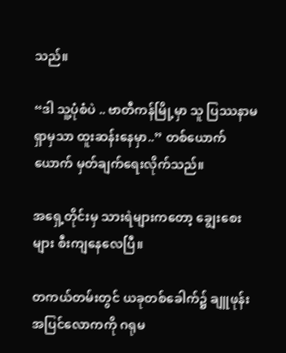သည်။

“ဒါ သူ့ပုံစံပဲ .. ဗာတီကန်မြို့မှာ သူ ပြဿနာမရှာမှသာ ထူးဆန်းနေမှာ..” တစ်ယောက်ယောက် မှတ်ချက်ရေးလိုက်သည်။

အရှေ့တိုင်းမှ သားရဲများကတော့ ချွေးစေးများ စီးကျနေလေပြီ။

တကယ်တမ်းတွင် ယခုတစ်ခေါက်၌ ချူဖုန်း အပြင်လောကကို ဂရုမ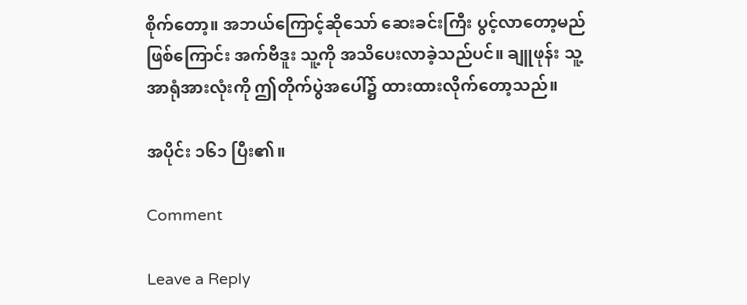စိုက်တော့။ အဘယ်ကြောင့်ဆိုသော် ဆေးခင်းကြီး ပွင့်လာတော့မည်ဖြစ်ကြောင်း အက်ဗီဒူး သူ့ကို အသိပေးလာခဲ့သည်ပင်။ ချူဖုန်း သူ့အာရုံအားလုံးကို ဤတိုက်ပွဲအပေါ်၌ ထားထားလိုက်တော့သည်။

အပိုင်း ၁၆၁ ပြီး၏။

Comment

Leave a Reply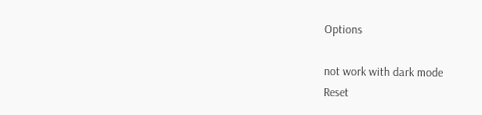Options

not work with dark mode
Reset